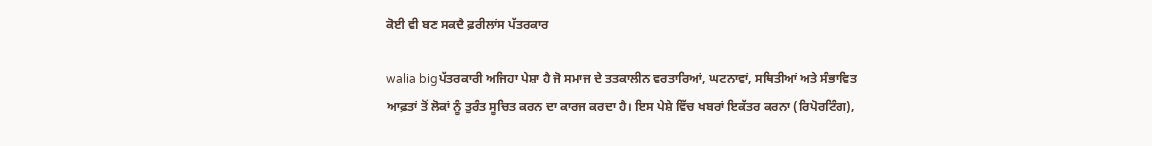ਕੋਈ ਵੀ ਬਣ ਸਕਦੈ ਫ਼ਰੀਲਾਂਸ ਪੱਤਰਕਾਰ

walia bigਪੱਤਰਕਾਰੀ ਅਜਿਹਾ ਪੇਸ਼ਾ ਹੈ ਜੋ ਸਮਾਜ ਦੇ ਤਤਕਾਲੀਨ ਵਰਤਾਰਿਆਂ, ਘਟਨਾਵਾਂ, ਸਥਿਤੀਆਂ ਅਤੇ ਸੰਭਾਵਿਤ ਆਫ਼ਤਾਂ ਤੋਂ ਲੋਕਾਂ ਨੂੰ ਤੁਰੰਤ ਸੂਚਿਤ ਕਰਨ ਦਾ ਕਾਰਜ ਕਰਦਾ ਹੈ। ਇਸ ਪੇਸ਼ੇ ਵਿੱਚ ਖਬਰਾਂ ਇਕੱਤਰ ਕਰਨਾ (ਰਿਪੋਰਟਿੰਗ),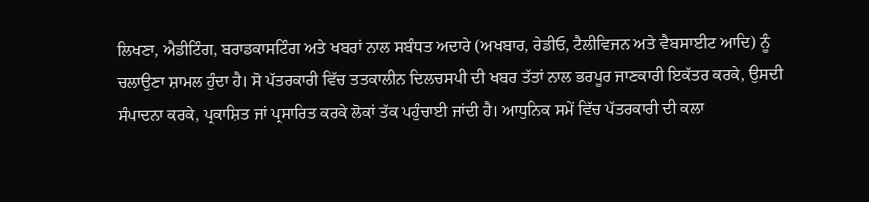ਲਿਖਣਾ, ਐਡੀਟਿੰਗ, ਬਰਾਡਕਾਸਟਿੰਗ ਅਤੇ ਖਬਰਾਂ ਨਾਲ ਸਬੰਧਤ ਅਦਾਰੇ (ਅਖਬਾਰ, ਰੇਡੀਓ, ਟੈਲੀਵਿਜਨ ਅਤੇ ਵੈਬਸਾਈਟ ਆਦਿ) ਨੂੰ ਚਲਾਉਣਾ ਸ਼ਾਮਲ ਹੁੰਦਾ ਹੈ। ਸੋ ਪੱਤਰਕਾਰੀ ਵਿੱਚ ਤਤਕਾਲੀਨ ਦਿਲਚਸਪੀ ਦੀ ਖਬਰ ਤੱਤਾਂ ਨਾਲ ਭਰਪੂਰ ਜਾਣਕਾਰੀ ਇਕੱਤਰ ਕਰਕੇ, ਉਸਦੀ ਸੰਪਾਦਨਾ ਕਰਕੇ, ਪ੍ਰਕਾਸ਼ਿਤ ਜਾਂ ਪ੍ਰਸਾਰਿਤ ਕਰਕੇ ਲੋਕਾਂ ਤੱਕ ਪਹੁੰਚਾਈ ਜਾਂਦੀ ਹੈ। ਆਧੁਨਿਕ ਸਮੇਂ ਵਿੱਚ ਪੱਤਰਕਾਰੀ ਦੀ ਕਲਾ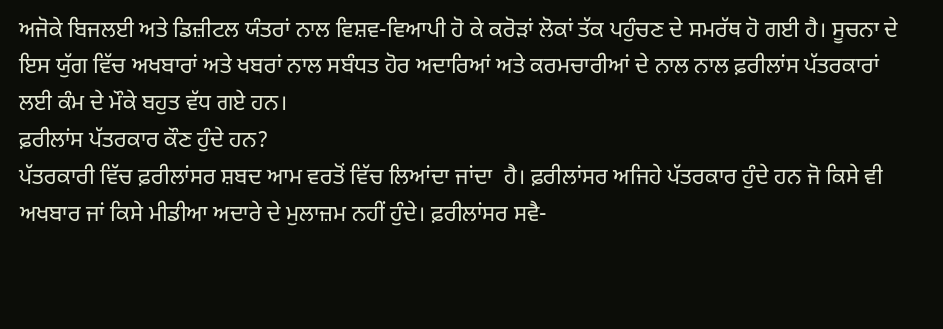ਅਜੋਕੇ ਬਿਜਲਈ ਅਤੇ ਡਿਜ਼ੀਟਲ ਯੰਤਰਾਂ ਨਾਲ ਵਿਸ਼ਵ-ਵਿਆਪੀ ਹੋ ਕੇ ਕਰੋੜਾਂ ਲੋਕਾਂ ਤੱਕ ਪਹੁੰਚਣ ਦੇ ਸਮਰੱਥ ਹੋ ਗਈ ਹੈ। ਸੂਚਨਾ ਦੇ ਇਸ ਯੁੱਗ ਵਿੱਚ ਅਖਬਾਰਾਂ ਅਤੇ ਖਬਰਾਂ ਨਾਲ ਸਬੰਧਤ ਹੋਰ ਅਦਾਰਿਆਂ ਅਤੇ ਕਰਮਚਾਰੀਆਂ ਦੇ ਨਾਲ ਨਾਲ ਫ਼ਰੀਲਾਂਸ ਪੱਤਰਕਾਰਾਂ ਲਈ ਕੰਮ ਦੇ ਮੌਕੇ ਬਹੁਤ ਵੱਧ ਗਏ ਹਨ।
ਫ਼ਰੀਲਾਂਸ ਪੱਤਰਕਾਰ ਕੌਣ ਹੁੰਦੇ ਹਨ?
ਪੱਤਰਕਾਰੀ ਵਿੱਚ ਫ਼ਰੀਲਾਂਸਰ ਸ਼ਬਦ ਆਮ ਵਰਤੋਂ ਵਿੱਚ ਲਿਆਂਦਾ ਜਾਂਦਾ  ਹੈ। ਫ਼ਰੀਲਾਂਸਰ ਅਜਿਹੇ ਪੱਤਰਕਾਰ ਹੁੰਦੇ ਹਨ ਜੋ ਕਿਸੇ ਵੀ ਅਖਬਾਰ ਜਾਂ ਕਿਸੇ ਮੀਡੀਆ ਅਦਾਰੇ ਦੇ ਮੁਲਾਜ਼ਮ ਨਹੀਂ ਹੁੰਦੇ। ਫ਼ਰੀਲਾਂਸਰ ਸਵੈ-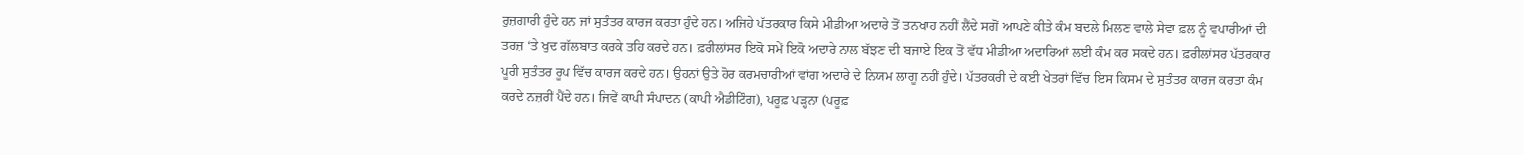ਰੁਜ਼ਗਾਰੀ ਹੁੰਦੇ ਹਨ ਜਾਂ ਸੁਤੰਤਰ ਕਾਰਜ ਕਰਤਾ ਹੁੰਦੇ ਹਨ। ਅਜਿਹੇ ਪੱਤਰਕਾਰ ਕਿਸੇ ਮੀਡੀਆ ਅਦਾਰੇ ਤੋਂ ਤਨਖਾਹ ਨਹੀਂ ਲੈਂਦੇ ਸਗੋਂ ਆਪਣੇ ਕੀਤੇ ਕੰਮ ਬਦਲੇ ਮਿਲਣ ਵਾਲੇ ਸੇਵਾ ਫ਼ਲ ਨੂੰ ਵਪਾਰੀਆਂ ਦੀ ਤਰਜ਼ ‘ਤੇ ਖੁਦ ਗੱਲਬਾਤ ਕਰਕੇ ਤਹਿ ਕਰਦੇ ਹਨ। ਫ਼ਰੀਲਾਂਸਰ ਇਕੋ ਸਮੇਂ ਇਕੋ ਅਦਾਰੇ ਨਾਲ ਬੱਝਣ ਦੀ ਬਜਾਏ ਇਕ ਤੋਂ ਵੱਧ ਮੀਡੀਆ ਅਦਾਰਿਆਂ ਲਈ ਕੰਮ ਕਰ ਸਕਦੇ ਹਨ। ਫ਼ਰੀਲਾਂਸਰ ਪੱਤਰਕਾਰ ਪੂਰੀ ਸੁਤੰਤਰ ਰੂਪ ਵਿੱਚ ਕਾਰਜ ਕਰਦੇ ਹਨ। ਉਹਨਾਂ ਉਤੇ ਹੋਰ ਕਰਮਚਾਰੀਆਂ ਵਾਂਗ ਅਦਾਰੇ ਦੇ ਨਿਯਮ ਲਾਗੂ ਨਹੀਂ ਹੁੰਦੇ। ਪੱਤਰਕਰੀ ਦੇ ਕਈ ਖੇਤਰਾਂ ਵਿੱਚ ਇਸ ਕਿਸਮ ਦੇ ਸੁਤੰਤਰ ਕਾਰਜ ਕਰਤਾ ਕੰਮ ਕਰਦੇ ਨਜ਼ਰੀਂ ਪੈਂਦੇ ਹਨ। ਜਿਵੇਂ ਕਾਪੀ ਸੰਪਾਦਨ (ਕਾਪੀ ਐਡੀਟਿੰਗ), ਪਰੂਫ਼ ਪੜ੍ਹਨਾ (ਪਰੂਫ਼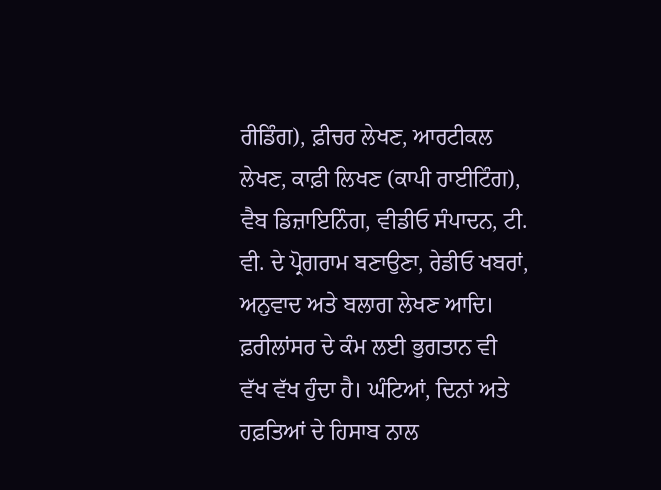ਰੀਡਿੰਗ), ਫ਼ੀਚਰ ਲੇਖਣ, ਆਰਟੀਕਲ ਲੇਖਣ, ਕਾਫ਼ੀ ਲਿਖਣ (ਕਾਪੀ ਰਾਈਟਿੰਗ), ਵੈਬ ਡਿਜ਼ਾਇਨਿੰਗ, ਵੀਡੀਓ ਸੰਪਾਦਨ, ਟੀ. ਵੀ. ਦੇ ਪ੍ਰੋਗਰਾਮ ਬਣਾਉਣਾ, ਰੇਡੀਓ ਖਬਰਾਂ, ਅਨੁਵਾਦ ਅਤੇ ਬਲਾਗ ਲੇਖਣ ਆਦਿ। ਫ਼ਰੀਲਾਂਸਰ ਦੇ ਕੰਮ ਲਈ ਭੁਗਤਾਨ ਵੀ ਵੱਖ ਵੱਖ ਹੁੰਦਾ ਹੈ। ਘੰਟਿਆਂ, ਦਿਨਾਂ ਅਤੇ ਹਫ਼ਤਿਆਂ ਦੇ ਹਿਸਾਬ ਨਾਲ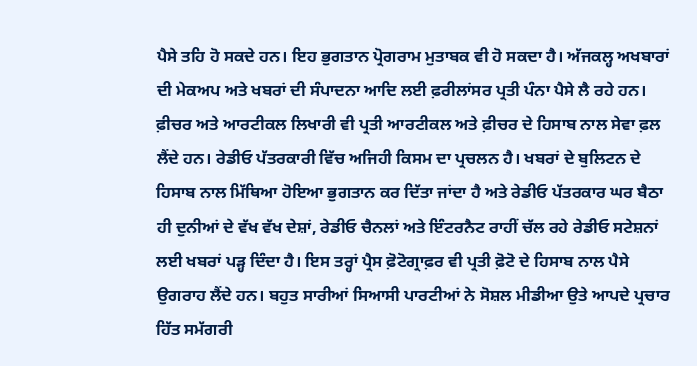ਪੈਸੇ ਤਹਿ ਹੋ ਸਕਦੇ ਹਨ। ਇਹ ਭੁਗਤਾਨ ਪ੍ਰੋਗਰਾਮ ਮੁਤਾਬਕ ਵੀ ਹੋ ਸਕਦਾ ਹੈ। ਅੱਜਕਲ੍ਹ ਅਖਬਾਰਾਂ ਦੀ ਮੇਕਅਪ ਅਤੇ ਖਬਰਾਂ ਦੀ ਸੰਪਾਦਨਾ ਆਦਿ ਲਈ ਫ਼ਰੀਲਾਂਸਰ ਪ੍ਰਤੀ ਪੰਨਾ ਪੈਸੇ ਲੈ ਰਹੇ ਹਨ। ਫ਼ੀਚਰ ਅਤੇ ਆਰਟੀਕਲ ਲਿਖਾਰੀ ਵੀ ਪ੍ਰਤੀ ਆਰਟੀਕਲ ਅਤੇ ਫ਼ੀਚਰ ਦੇ ਹਿਸਾਬ ਨਾਲ ਸੇਵਾ ਫ਼ਲ ਲੈਂਦੇ ਹਨ। ਰੇਡੀਓ ਪੱਤਰਕਾਰੀ ਵਿੱਚ ਅਜਿਹੀ ਕਿਸਮ ਦਾ ਪ੍ਰਚਲਨ ਹੈ। ਖਬਰਾਂ ਦੇ ਬੁਲਿਟਨ ਦੇ ਹਿਸਾਬ ਨਾਲ ਮਿੱਥਿਆ ਹੋਇਆ ਭੁਗਤਾਨ ਕਰ ਦਿੱਤਾ ਜਾਂਦਾ ਹੈ ਅਤੇ ਰੇਡੀਓ ਪੱਤਰਕਾਰ ਘਰ ਬੈਠਾ ਹੀ ਦੁਨੀਆਂ ਦੇ ਵੱਖ ਵੱਖ ਦੇਸ਼ਾਂ, ਰੇਡੀਓ ਚੈਨਲਾਂ ਅਤੇ ਇੰਟਰਨੈਟ ਰਾਹੀਂ ਚੱਲ ਰਹੇ ਰੇਡੀਓ ਸਟੇਸ਼ਨਾਂ ਲਈ ਖਬਰਾਂ ਪੜ੍ਹ ਦਿੰਦਾ ਹੈ। ਇਸ ਤਰ੍ਹਾਂ ਪ੍ਰੈਸ ਫ਼ੋਟੋਗ੍ਰਾਫ਼ਰ ਵੀ ਪ੍ਰਤੀ ਫ਼ੋਟੋ ਦੇ ਹਿਸਾਬ ਨਾਲ ਪੈਸੇ ਉਗਰਾਹ ਲੈਂਦੇ ਹਨ। ਬਹੁਤ ਸਾਰੀਆਂ ਸਿਆਸੀ ਪਾਰਟੀਆਂ ਨੇ ਸੋਸ਼ਲ ਮੀਡੀਆ ਉਤੇ ਆਪਦੇ ਪ੍ਰਚਾਰ ਹਿੱਤ ਸਮੱਗਰੀ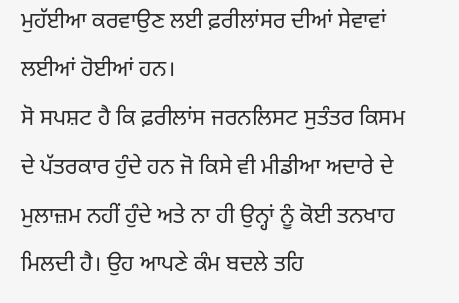ਮੁਹੱਈਆ ਕਰਵਾਉਣ ਲਈ ਫ਼ਰੀਲਾਂਸਰ ਦੀਆਂ ਸੇਵਾਵਾਂ ਲਈਆਂ ਹੋਈਆਂ ਹਨ।
ਸੋ ਸਪਸ਼ਟ ਹੈ ਕਿ ਫ਼ਰੀਲਾਂਸ ਜਰਨਲਿਸਟ ਸੁਤੰਤਰ ਕਿਸਮ ਦੇ ਪੱਤਰਕਾਰ ਹੁੰਦੇ ਹਨ ਜੋ ਕਿਸੇ ਵੀ ਮੀਡੀਆ ਅਦਾਰੇ ਦੇ ਮੁਲਾਜ਼ਮ ਨਹੀਂ ਹੁੰਦੇ ਅਤੇ ਨਾ ਹੀ ਉਨ੍ਹਾਂ ਨੂੰ ਕੋਈ ਤਨਖਾਹ ਮਿਲਦੀ ਹੈ। ਉਹ ਆਪਣੇ ਕੰਮ ਬਦਲੇ ਤਹਿ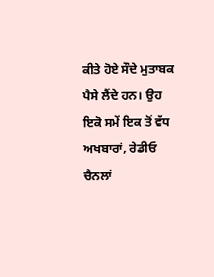ਕੀਤੇ ਹੋਏ ਸੌਦੇ ਮੁਤਾਬਕ ਪੈਸੇ ਲੈਂਦੇ ਹਨ। ਉਹ ਇਕੋ ਸਮੇਂ ਇਕ ਤੋਂ ਵੱਧ ਅਖਬਾਰਾਂ, ਰੇਡੀਓ ਚੈਨਲਾਂ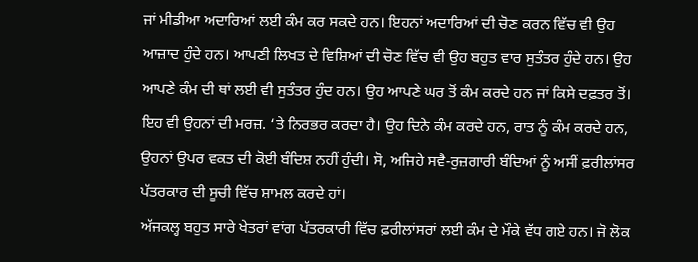ਜਾਂ ਮੀਡੀਆ ਅਦਾਰਿਆਂ ਲਈ ਕੰਮ ਕਰ ਸਕਦੇ ਹਨ। ਇਹਨਾਂ ਅਦਾਰਿਆਂ ਦੀ ਚੋਣ ਕਰਨ ਵਿੱਚ ਵੀ ਉਹ ਆਜ਼ਾਦ ਹੁੰਦੇ ਹਨ। ਆਪਣੀ ਲਿਖਤ ਦੇ ਵਿਸ਼ਿਆਂ ਦੀ ਚੋਣ ਵਿੱਚ ਵੀ ਉਹ ਬਹੁਤ ਵਾਰ ਸੁਤੰਤਰ ਹੁੰਦੇ ਹਨ। ਉਹ ਆਪਣੇ ਕੰਮ ਦੀ ਥਾਂ ਲਈ ਵੀ ਸੁਤੰਤਰ ਹੁੰਦ ਹਨ। ਉਹ ਆਪਣੇ ਘਰ ਤੋਂ ਕੰਮ ਕਰਦੇ ਹਨ ਜਾਂ ਕਿਸੇ ਦਫ਼ਤਰ ਤੋਂ। ਇਹ ਵੀ ਉਹਨਾਂ ਦੀ ਮਰਜ਼. ‘ਤੇ ਨਿਰਭਰ ਕਰਦਾ ਹੈ। ਉਹ ਦਿਨੇ ਕੰਮ ਕਰਦੇ ਹਨ, ਰਾਤ ਨੂੰ ਕੰਮ ਕਰਦੇ ਹਨ, ਉਹਨਾਂ ਉਪਰ ਵਕਤ ਦੀ ਕੋਈ ਬੰਦਿਸ਼ ਨਹੀਂ ਹੁੰਦੀ। ਸੋ, ਅਜਿਹੇ ਸਵੈ-ਰੁਜ਼ਗਾਰੀ ਬੰਦਿਆਂ ਨੂੰ ਅਸੀਂ ਫ਼ਰੀਲਾਂਸਰ ਪੱਤਰਕਾਰ ਦੀ ਸੂਚੀ ਵਿੱਚ ਸ਼ਾਮਲ ਕਰਦੇ ਹਾਂ।
ਅੱਜਕਲ੍ਹ ਬਹੁਤ ਸਾਰੇ ਖੇਤਰਾਂ ਵਾਂਗ ਪੱਤਰਕਾਰੀ ਵਿੱਚ ਫ਼ਰੀਲਾਂਸਰਾਂ ਲਈ ਕੰਮ ਦੇ ਮੌਕੇ ਵੱਧ ਗਏ ਹਨ। ਜੋ ਲੋਕ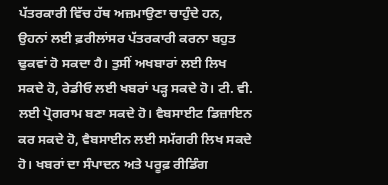ਪੱਤਰਕਾਰੀ ਵਿੱਚ ਹੱਥ ਅਜ਼ਮਾਉਣਾ ਚਾਹੁੰਦੇ ਹਨ, ਉਹਨਾਂ ਲਈ ਫ਼ਰੀਲਾਂਸਰ ਪੱਤਰਕਾਰੀ ਕਰਨਾ ਬਹੁਤ ਢੁਕਵਾਂ ਹੋ ਸਕਦਾ ਹੈ। ਤੁਸੀਂ ਅਖਬਾਰਾਂ ਲਈ ਲਿਖ ਸਕਦੇ ਹੋ, ਰੇਡੀਓ ਲਈ ਖਬਰਾਂ ਪੜ੍ਹ ਸਕਦੇ ਹੋ। ਟੀ. ਵੀ. ਲਈ ਪ੍ਰੋਗਰਾਮ ਬਣਾ ਸਕਦੇ ਹੋ। ਵੈਬਸਾਈਟ ਡਿਜ਼ਾਇਨ ਕਰ ਸਕਦੇ ਹੋ, ਵੈਬਸਾਈਨ ਲਈ ਸਮੱਗਰੀ ਲਿਖ ਸਕਦੇ ਹੋ। ਖਬਰਾਂ ਦਾ ਸੰਪਾਦਨ ਅਤੇ ਪਰੂਫ਼ ਰੀਡਿੰਗ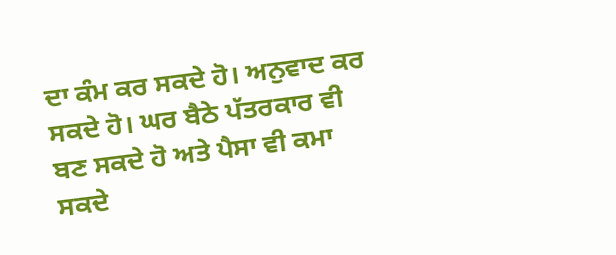ਦਾ ਕੰਮ ਕਰ ਸਕਦੇ ਹੋ। ਅਨੁਵਾਦ ਕਰ ਸਕਦੇ ਹੋ। ਘਰ ਬੈਠੇ ਪੱਤਰਕਾਰ ਵੀ ਬਣ ਸਕਦੇ ਹੋ ਅਤੇ ਪੈਸਾ ਵੀ ਕਮਾ ਸਕਦੇ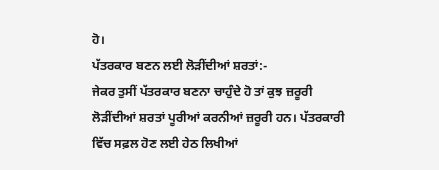ਹੋ।
ਪੱਤਰਕਾਰ ਬਣਨ ਲਈ ਲੋੜੀਂਦੀਆਂ ਸ਼ਰਤਾਂ:-
ਜੇਕਰ ਤੁਸੀਂ ਪੱਤਰਕਾਰ ਬਣਨਾ ਚਾਹੁੰਦੇ ਹੋ ਤਾਂ ਕੁਝ ਜ਼ਰੂਰੀ ਲੋੜੀਂਦੀਆਂ ਸ਼ਰਤਾਂ ਪੂਰੀਆਂ ਕਰਨੀਆਂ ਜ਼ਰੂਰੀ ਹਨ। ਪੱਤਰਕਾਰੀ ਵਿੱਚ ਸਫ਼ਲ ਹੋਣ ਲਈ ਹੇਠ ਲਿਖੀਆਂ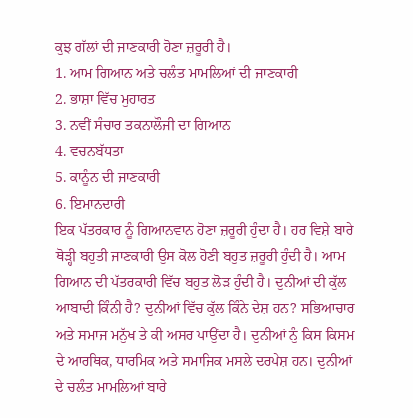ਕੁਝ ਗੱਲਾਂ ਦੀ ਜਾਣਕਾਰੀ ਹੋਣਾ ਜ਼ਰੂਰੀ ਹੈ।
1. ਆਮ ਗਿਆਨ ਅਤੇ ਚਲੰਤ ਮਾਮਲਿਆਂ ਦੀ ਜਾਣਕਾਰੀ
2. ਭਾਸ਼ਾ ਵਿੱਚ ਮੁਹਾਰਤ
3. ਨਵੀਂ ਸੰਚਾਰ ਤਕਨਾਲੌਜੀ ਦਾ ਗਿਆਨ
4. ਵਚਨਬੱਧਤਾ
5. ਕਾਨੂੰਨ ਦੀ ਜਾਣਕਾਰੀ
6. ਇਮਾਨਦਾਰੀ
ਇਕ ਪੱਤਰਕਾਰ ਨੂੰ ਗਿਆਨਵਾਨ ਹੋਣਾ ਜ਼ਰੂਰੀ ਹੁੰਦਾ ਹੈ। ਹਰ ਵਿਸ਼ੇ ਬਾਰੇ ਥੋੜ੍ਹੀ ਬਹੁਤੀ ਜਾਣਕਾਰੀ ਉਸ ਕੋਲ ਹੋਣੀ ਬਹੁਤ ਜ਼ਰੂਰੀ ਹੁੰਦੀ ਹੈ। ਆਮ ਗਿਆਨ ਦੀ ਪੱਤਰਕਾਰੀ ਵਿੱਚ ਬਹੁਤ ਲੋੜ ਹੁੰਦੀ ਹੈ। ਦੁਨੀਆਂ ਦੀ ਕੁੱਲ ਆਬਾਦੀ ਕਿੰਨੀ ਹੈ? ਦੁਨੀਆਂ ਵਿੱਚ ਕੁੱਲ ਕਿੰਨੇ ਦੇਸ਼ ਹਨ? ਸਭਿਆਚਾਰ ਅਤੇ ਸਮਾਜ ਮਨੁੱਖ ਤੇ ਕੀ ਅਸਰ ਪਾਉਂਦਾ ਹੈ। ਦੁਨੀਆਂ ਨੁੰ ਕਿਸ ਕਿਸਮ ਦੇ ਆਰਥਿਕ, ਧਾਰਮਿਕ ਅਤੇ ਸਮਾਜਿਕ ਮਸਲੇ ਦਰਪੇਸ਼ ਹਨ। ਦੁਨੀਆਂ ਦੇ ਚਲੰਤ ਮਾਮਲਿਆਂ ਬਾਰੇ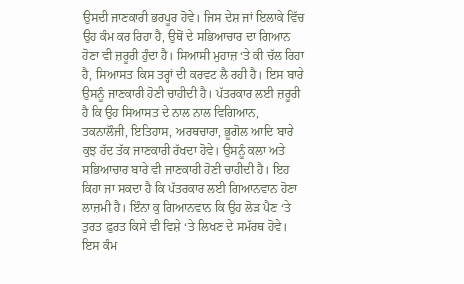ਉਸਦੀ ਜਾਣਕਾਰੀ ਭਰਪੂਰ ਹੋਵੇ। ਜਿਸ ਦੇਸ਼ ਜਾਂ ਇਲਾਕੇ ਵਿੱਚ ਉਹ ਕੰਮ ਕਰ ਰਿਹਾ ਹੈ, ਉਥੋਂ ਦੇ ਸਭਿਆਚਾਰ ਦਾ ਗਿਆਨ ਹੋਣਾ ਵੀ ਜ਼ਰੂਰੀ ਹੁੰਦਾ ਹੈ। ਸਿਆਸੀ ਮੁਹਾਜ਼ ‘ਤੇ ਕੀ ਚੱਲ ਰਿਹਾ ਹੈ, ਸਿਆਸਤ ਕਿਸ ਤਰ੍ਹਾਂ ਦੀ ਕਰਵਟ ਲੈ ਰਹੀ ਹੈ। ਇਸ ਬਾਰੇ ਉਸਨੂੰ ਜਾਣਕਾਰੀ ਹੋਣੀ ਚਾਹੀਦੀ ਹੈ। ਪੱਤਰਕਾਰ ਲਈ ਜ਼ਰੂਰੀ ਹੈ ਕਿ ਉਹ ਸਿਆਸਤ ਦੇ ਨਾਲ ਨਾਲ ਵਿਗਿਆਨ, ਤਕਨਾਲੌਜੀ, ਇਤਿਹਾਸ, ਅਰਥਚਾਰਾ, ਭੂਗੋਲ ਆਦਿ ਬਾਰੇ ਕੁਝ ਹੱਦ ਤੱਕ ਜਾਣਕਾਰੀ ਰੱਖਦਾ ਹੋਵੇ। ਉਸਨੂੰ ਕਲਾ ਅਤੇ ਸਭਿਆਚਾਰ ਬਾਰੇ ਵੀ ਜਾਣਕਾਰੀ ਹੋਣੀ ਚਾਹੀਦੀ ਹੈ। ਇਹ ਕਿਹਾ ਜਾ ਸਕਦਾ ਹੈ ਕਿ ਪੱਤਰਕਾਰ ਲਈ ਗਿਆਨਵਾਨ ਹੋਣਾ ਲਾਜ਼ਮੀ ਹੈ। ਇੰਨਾ ਕੁ ਗਿਆਨਵਾਨ ਕਿ ਉਹ ਲੋੜ ਪੈਣ ‘ਤੇ ਤੁਰਤ ਫ਼ੁਰਤ ਕਿਸੇ ਵੀ ਵਿਸ਼ੇ ‘ਤੇ ਲਿਖਣ ਦੇ ਸਮੱਰਥ ਹੋਵੇ। ਇਸ ਕੰਮ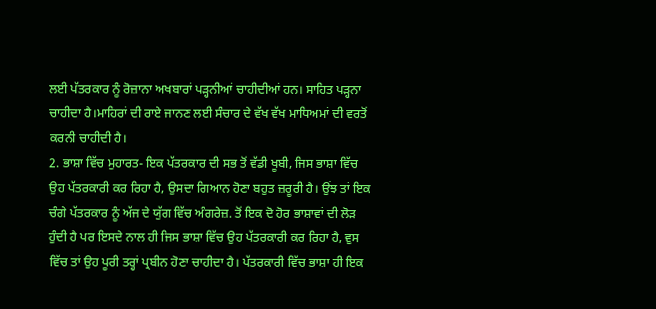ਲਈ ਪੱਤਰਕਾਰ ਨੂੰ ਰੋਜ਼ਾਨਾ ਅਖਬਾਰਾਂ ਪੜ੍ਹਨੀਆਂ ਚਾਹੀਦੀਆਂ ਹਨ। ਸਾਹਿਤ ਪੜ੍ਹਨਾ ਚਾਹੀਦਾ ਹੈ।ਮਾਹਿਰਾਂ ਦੀ ਰਾਏ ਜਾਨਣ ਲਈ ਸੰਚਾਰ ਦੇ ਵੱਖ ਵੱਖ ਮਾਧਿਅਮਾਂ ਦੀ ਵਰਤੋਂ ਕਰਨੀ ਚਾਹੀਦੀ ਹੈ।
2. ਭਾਸ਼ਾ ਵਿੱਚ ਮੁਹਾਰਤ- ਇਕ ਪੱਤਰਕਾਰ ਦੀ ਸਭ ਤੋਂ ਵੱਡੀ ਖੂਬੀ, ਜਿਸ ਭਾਸ਼ਾ ਵਿੱਚ ਉਹ ਪੱਤਰਕਾਰੀ ਕਰ ਰਿਹਾ ਹੈ, ਉਸਦਾ ਗਿਆਨ ਹੋਣਾ ਬਹੁਤ ਜ਼ਰੂਰੀ ਹੈ। ਉਂਝ ਤਾਂ ਇਕ ਚੰਗੇ ਪੱਤਰਕਾਰ ਨੂੰ ਅੱਜ ਦੇ ਯੁੱਗ ਵਿੱਚ ਅੰਗਰੇਜ਼. ਤੋਂ ਇਕ ਦੋ ਹੋਰ ਭਾਸ਼ਾਵਾਂ ਦੀ ਲੋੜ ਹੁੰਦੀ ਹੈ ਪਰ ਇਸਦੇ ਨਾਲ ਹੀ ਜਿਸ ਭਾਸ਼ਾ ਵਿੱਚ ਉਹ ਪੱਤਰਕਾਰੀ ਕਰ ਰਿਹਾ ਹੈ, ਵੁਸ ਵਿੱਚ ਤਾਂ ਉਹ ਪੂਰੀ ਤਰ੍ਹਾਂ ਪ੍ਰਬੀਨ ਹੋਣਾ ਚਾਹੀਦਾ ਹੈ। ਪੱਤਰਕਾਰੀ ਵਿੱਚ ਭਾਸ਼ਾ ਹੀ ਇਕ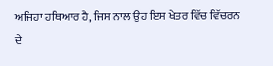ਅਜਿਹਾ ਹਥਿਆਰ ਹੈ, ਜਿਸ ਨਾਲ ਉਹ ਇਸ ਖੇਤਰ ਵਿੱਚ ਵਿੱਚਰਨ ਦੇ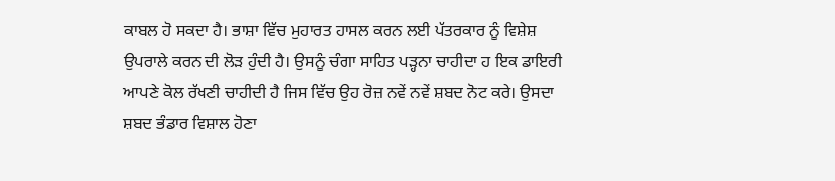ਕਾਬਲ ਹੋ ਸਕਦਾ ਹੈ। ਭਾਸ਼ਾ ਵਿੱਚ ਮੁਹਾਰਤ ਹਾਸਲ ਕਰਨ ਲਈ ਪੱਤਰਕਾਰ ਨੂੰ ਵਿਸ਼ੇਸ਼ ਉਪਰਾਲੇ ਕਰਨ ਦੀ ਲੋੜ ਹੁੰਦੀ ਹੈ। ਉਸਨੂੰ ਚੰਗਾ ਸਾਹਿਤ ਪੜ੍ਹਨਾ ਚਾਹੀਦਾ ਹ ਇਕ ਡਾਇਰੀ ਆਪਣੇ ਕੋਲ ਰੱਖਣੀ ਚਾਹੀਦੀ ਹੈ ਜਿਸ ਵਿੱਚ ਉਹ ਰੋਜ਼ ਨਵੇਂ ਨਵੇਂ ਸ਼ਬਦ ਨੋਟ ਕਰੇ। ਉਸਦਾ ਸ਼ਬਦ ਭੰਡਾਰ ਵਿਸ਼ਾਲ ਹੋਣਾ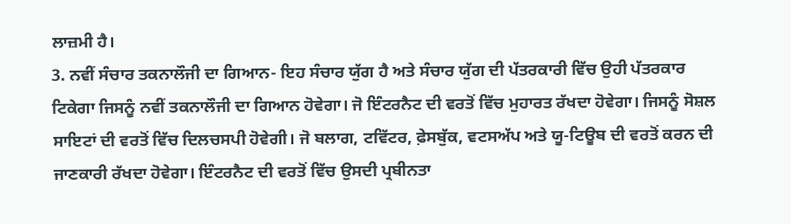ਲਾਜ਼ਮੀ ਹੈ।
3. ਨਵੀਂ ਸੰਚਾਰ ਤਕਨਾਲੌਜੀ ਦਾ ਗਿਆਨ- ਇਹ ਸੰਚਾਰ ਯੁੱਗ ਹੈ ਅਤੇ ਸੰਚਾਰ ਯੁੱਗ ਦੀ ਪੱਤਰਕਾਰੀ ਵਿੱਚ ਉਹੀ ਪੱਤਰਕਾਰ ਟਿਕੇਗਾ ਜਿਸਨੂੰ ਨਵੀਂ ਤਕਨਾਲੌਜੀ ਦਾ ਗਿਆਨ ਹੋਵੇਗਾ। ਜੋ ਇੰਟਰਨੈਟ ਦੀ ਵਰਤੋਂ ਵਿੱਚ ਮੁਹਾਰਤ ਰੱਖਦਾ ਹੋਵੇਗਾ। ਜਿਸਨੂੰ ਸੋਸ਼ਲ ਸਾਇਟਾਂ ਦੀ ਵਰਤੋਂ ਵਿੱਚ ਦਿਲਚਸਪੀ ਹੋਵੇਗੀ। ਜੋ ਬਲਾਗ, ਟਵਿੱਟਰ, ਫ਼ੇਸਬੁੱਕ, ਵਟਸਅੱਪ ਅਤੇ ਯੂ-ਟਿਊਬ ਦੀ ਵਰਤੋਂ ਕਰਨ ਦੀ ਜਾਣਕਾਰੀ ਰੱਖਦਾ ਹੋਵੇਗਾ। ਇੰਟਰਨੈਟ ਦੀ ਵਰਤੋਂ ਵਿੱਚ ਉਸਦੀ ਪ੍ਰਬੀਨਤਾ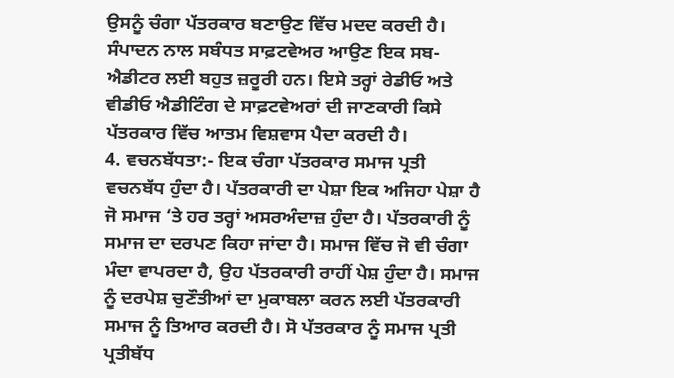ਉਸਨੂੰ ਚੰਗਾ ਪੱਤਰਕਾਰ ਬਣਾਉਣ ਵਿੱਚ ਮਦਦ ਕਰਦੀ ਹੈ। ਸੰਪਾਦਨ ਨਾਲ ਸਬੰਧਤ ਸਾਫ਼ਟਵੇਅਰ ਆਉਣ ਇਕ ਸਬ-ਐਡੀਟਰ ਲਈ ਬਹੁਤ ਜ਼ਰੂਰੀ ਹਨ। ਇਸੇ ਤਰ੍ਹਾਂ ਰੇਡੀਓ ਅਤੇ ਵੀਡੀਓ ਐਡੀਟਿੰਗ ਦੇ ਸਾਫ਼ਟਵੇਅਰਾਂ ਦੀ ਜਾਣਕਾਰੀ ਕਿਸੇ ਪੱਤਰਕਾਰ ਵਿੱਚ ਆਤਮ ਵਿਸ਼ਵਾਸ ਪੈਦਾ ਕਰਦੀ ਹੈ।
4. ਵਚਨਬੱਧਤਾ:- ਇਕ ਚੰਗਾ ਪੱਤਰਕਾਰ ਸਮਾਜ ਪ੍ਰਤੀ ਵਚਨਬੱਧ ਹੁੰਦਾ ਹੈ। ਪੱਤਰਕਾਰੀ ਦਾ ਪੇਸ਼ਾ ਇਕ ਅਜਿਹਾ ਪੇਸ਼ਾ ਹੈ ਜੋ ਸਮਾਜ ‘ਤੇ ਹਰ ਤਰ੍ਹਾਂ ਅਸਰਅੰਦਾਜ਼ ਹੁੰਦਾ ਹੈ। ਪੱਤਰਕਾਰੀ ਨੂੰ ਸਮਾਜ ਦਾ ਦਰਪਣ ਕਿਹਾ ਜਾਂਦਾ ਹੈ। ਸਮਾਜ ਵਿੱਚ ਜੋ ਵੀ ਚੰਗਾ ਮੰਦਾ ਵਾਪਰਦਾ ਹੈ, ਉਹ ਪੱਤਰਕਾਰੀ ਰਾਹੀਂ ਪੇਸ਼ ਹੁੰਦਾ ਹੈ। ਸਮਾਜ ਨੂੰ ਦਰਪੇਸ਼ ਚੁਣੌਤੀਆਂ ਦਾ ਮੁਕਾਬਲਾ ਕਰਨ ਲਈ ਪੱਤਰਕਾਰੀ ਸਮਾਜ ਨੂੰ ਤਿਆਰ ਕਰਦੀ ਹੈ। ਸੋ ਪੱਤਰਕਾਰ ਨੂੰ ਸਮਾਜ ਪ੍ਰਤੀ ਪ੍ਰਤੀਬੱਧ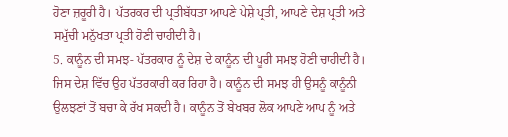ਹੋਣਾ ਜ਼ਰੂਰੀ ਹੈ। ਪੱਤਰਕਰ ਦੀ ਪ੍ਰਤੀਬੱਧਤਾ ਆਪਣੇ ਪੇਸ਼ੇ ਪ੍ਰਤੀ, ਆਪਣੇ ਦੇਸ਼ ਪ੍ਰਤੀ ਅਤੇ ਸਮੁੱਚੀ ਮਨੁੱਖਤਾ ਪ੍ਰਤੀ ਹੋਣੀ ਚਾਹੀਦੀ ਹੈ।
5. ਕਾਨੂੰਨ ਦੀ ਸਮਝ- ਪੱਤਰਕਾਰ ਨੂੰ ਦੇਸ਼ ਦੇ ਕਾਨੂੰਨ ਦੀ ਪੂਰੀ ਸਮਝ ਹੋਣੀ ਚਾਹੀਦੀ ਹੈ। ਜਿਸ ਦੇਸ਼ ਵਿੱਚ ਉਹ ਪੱਤਰਕਾਰੀ ਕਰ ਰਿਹਾ ਹੈ। ਕਾਨੂੰਨ ਦੀ ਸਮਝ ਹੀ ਉਸਨੂੰ ਕਾਨੂੰਨੀ ਉਲਝਣਾਂ ਤੋਂ ਬਚਾ ਕੇ ਰੱਖ ਸਕਦੀ ਹੈ। ਕਾਨੂੰਨ ਤੋਂ ਬੇਖਬਰ ਲੋਕ ਆਪਣੇ ਆਪ ਨੂੰ ਅਤੇ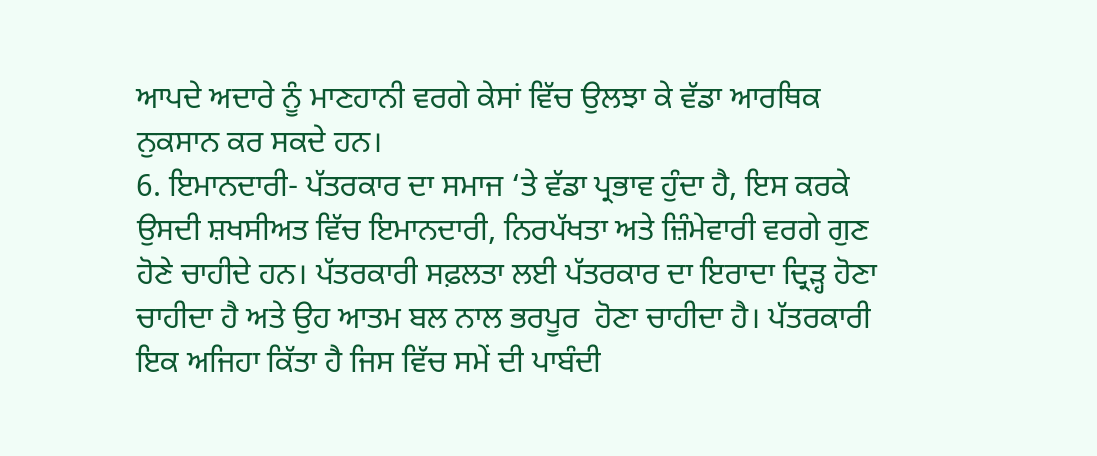ਆਪਦੇ ਅਦਾਰੇ ਨੂੰ ਮਾਣਹਾਨੀ ਵਰਗੇ ਕੇਸਾਂ ਵਿੱਚ ਉਲਝਾ ਕੇ ਵੱਡਾ ਆਰਥਿਕ ਨੁਕਸਾਨ ਕਰ ਸਕਦੇ ਹਨ।
6. ਇਮਾਨਦਾਰੀ- ਪੱਤਰਕਾਰ ਦਾ ਸਮਾਜ ‘ਤੇ ਵੱਡਾ ਪ੍ਰਭਾਵ ਹੁੰਦਾ ਹੈ, ਇਸ ਕਰਕੇ ਉਸਦੀ ਸ਼ਖਸੀਅਤ ਵਿੱਚ ਇਮਾਨਦਾਰੀ, ਨਿਰਪੱਖਤਾ ਅਤੇ ਜ਼ਿੰਮੇਵਾਰੀ ਵਰਗੇ ਗੁਣ ਹੋਣੇ ਚਾਹੀਦੇ ਹਨ। ਪੱਤਰਕਾਰੀ ਸਫ਼ਲਤਾ ਲਈ ਪੱਤਰਕਾਰ ਦਾ ਇਰਾਦਾ ਦ੍ਰਿੜ੍ਹ ਹੋਣਾ ਚਾਹੀਦਾ ਹੈ ਅਤੇ ਉਹ ਆਤਮ ਬਲ ਨਾਲ ਭਰਪੂਰ  ਹੋਣਾ ਚਾਹੀਦਾ ਹੈ। ਪੱਤਰਕਾਰੀ ਇਕ ਅਜਿਹਾ ਕਿੱਤਾ ਹੈ ਜਿਸ ਵਿੱਚ ਸਮੇਂ ਦੀ ਪਾਬੰਦੀ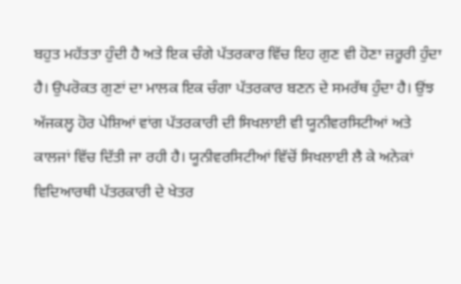ਬਹੁਤ ਮਹੱਤਤਾ ਹੁੰਦੀ ਹੈ ਅਤੇ ਇਕ ਚੰਗੇ ਪੱਤਰਕਾਰ ਵਿੱਚ ਇਹ ਗੁਣ ਵੀ ਹੋਣਾ ਜ਼ਰੂਰੀ ਹੁੰਦਾ ਹੈ। ਉਪਰੋਕਤ ਗੁਣਾਂ ਦਾ ਮਾਲਕ ਇਕ ਚੰਗਾ ਪੱਤਰਕਾਰ ਬਣਨ ਦੇ ਸਮਰੱਥ ਹੁੰਦਾ ਹੈ। ਉਂਝ ਅੱਜਕਲ੍ਹ ਹੋਰ ਪੇਸ਼ਿਆਂ ਵਾਂਗ ਪੱਤਰਕਾਰੀ ਦੀ ਸਿਖਲਾਈ ਵੀ ਯੂਨੀਵਰਸਿਟੀਆਂ ਅਤੇ ਕਾਲਜਾਂ ਵਿੱਚ ਦਿੱਤੀ ਜਾ ਰਹੀ ਹੈ। ਯੂਨੀਵਰਸਿਟੀਆਂ ਵਿੱਚੋਂ ਸਿਖਲਾਈ ਲੈ ਕੇ ਅਨੇਕਾਂ ਵਿਦਿਆਰਥੀ ਪੱਤਰਕਾਰੀ ਦੇ ਖੇਤਰ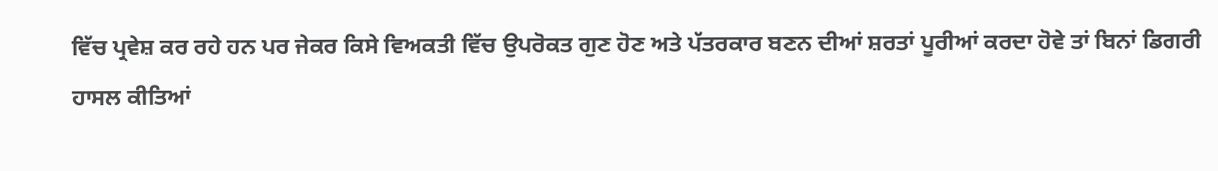ਵਿੱਚ ਪ੍ਰਵੇਸ਼ ਕਰ ਰਹੇ ਹਨ ਪਰ ਜੇਕਰ ਕਿਸੇ ਵਿਅਕਤੀ ਵਿੱਚ ਉਪਰੋਕਤ ਗੁਣ ਹੋਣ ਅਤੇ ਪੱਤਰਕਾਰ ਬਣਨ ਦੀਆਂ ਸ਼ਰਤਾਂ ਪੂਰੀਆਂ ਕਰਦਾ ਹੋਵੇ ਤਾਂ ਬਿਨਾਂ ਡਿਗਰੀ ਹਾਸਲ ਕੀਤਿਆਂ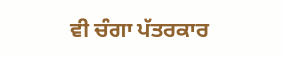ਵੀ ਚੰਗਾ ਪੱਤਰਕਾਰ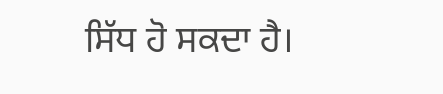ਸਿੱਧ ਹੋ ਸਕਦਾ ਹੈ।